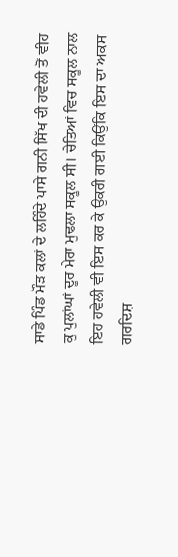ਸਾਡੇ ਪਿੰਡ ਮੌੜ ਕਲਾਂ ਦੇ ਲਹਿੰਦੇ ਪਾਸੇ ਗਨੀ ਸਿੱਖ ਦੀ ਹਵੇਲੀ ਤੋਂ ਵੀਹ ਕੁ ਪੁਲਾਂਘਾਂ ਦੂਰ ਮੇਰਾ ਮੁਢਲਾ ਸਕੂਲ ਸੀ। ਚੇਤਿਆਂ ਵਿਚ ਸਕੂਲ ਨਾਲ ਇਹ ਹਵੇਲੀ ਵੀ ਇਸ ਕਰ ਕੇ ਉਕਰੀ ਗਈ ਕਿਉਂਕਿ ਇਸ ਦਾ ਅਕਸ ਗਰਦਿਸ਼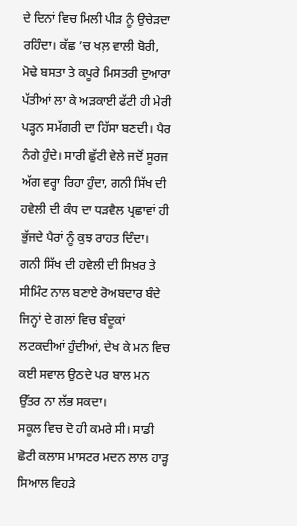ਦੇ ਦਿਨਾਂ ਵਿਚ ਮਿਲੀ ਪੀੜ ਨੂੰ ਉਚੇੜਦਾ ਰਹਿੰਦਾ। ਕੱਛ ’ਚ ਖਲ਼ ਵਾਲੀ ਬੋਰੀ, ਮੋਢੇ ਬਸਤਾ ਤੇ ਕਪੂਰੇ ਮਿਸਤਰੀ ਦੁਆਰਾ ਪੱਤੀਆਂ ਲਾ ਕੇ ਅੜਕਾਈ ਫੱਟੀ ਹੀ ਮੇਰੀ ਪੜ੍ਹਨ ਸਮੱਗਰੀ ਦਾ ਹਿੱਸਾ ਬਣਦੀ। ਪੈਰ ਨੰਗੇ ਹੁੰਦੇ। ਸਾਰੀ ਛੁੱਟੀ ਵੇਲੇ ਜਦੋਂ ਸੂਰਜ ਅੱਗ ਵਰ੍ਹਾ ਰਿਹਾ ਹੁੰਦਾ, ਗਨੀ ਸਿੱਖ ਦੀ ਹਵੇਲੀ ਦੀ ਕੰਧ ਦਾ ਧੜਵੈਲ ਪ੍ਰਛਾਵਾਂ ਹੀ ਭੁੱਜਦੇ ਪੈਰਾਂ ਨੂੰ ਕੁਝ ਰਾਹਤ ਦਿੰਦਾ। ਗਨੀ ਸਿੱਖ ਦੀ ਹਵੇਲੀ ਦੀ ਸਿਖ਼ਰ ਤੇ ਸੀਮਿੰਟ ਨਾਲ ਬਣਾਏ ਰੋਅਬਦਾਰ ਬੰਦੇ ਜਿਨ੍ਹਾਂ ਦੇ ਗਲਾਂ ਵਿਚ ਬੰਦੂਕਾਂ ਲਟਕਦੀਆਂ ਹੁੰਦੀਆਂ, ਦੇਖ ਕੇ ਮਨ ਵਿਚ ਕਈ ਸਵਾਲ ਉਠਦੇ ਪਰ ਬਾਲ ਮਨ ਉੱਤਰ ਨਾ ਲੱਭ ਸਕਦਾ।
ਸਕੂਲ ਵਿਚ ਦੋ ਹੀ ਕਮਰੇ ਸੀ। ਸਾਡੀ ਛੋਟੀ ਕਲਾਸ ਮਾਸਟਰ ਮਦਨ ਲਾਲ ਹਾੜ੍ਹ ਸਿਆਲ ਵਿਹੜੇ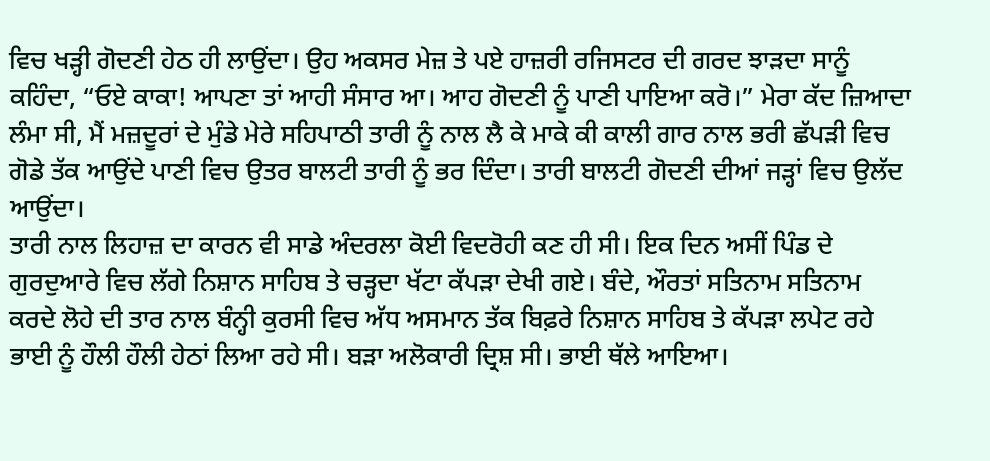ਵਿਚ ਖੜ੍ਹੀ ਗੋਦਣੀ ਹੇਠ ਹੀ ਲਾਉਂਦਾ। ਉਹ ਅਕਸਰ ਮੇਜ਼ ਤੇ ਪਏ ਹਾਜ਼ਰੀ ਰਜਿਸਟਰ ਦੀ ਗਰਦ ਝਾੜਦਾ ਸਾਨੂੰ ਕਹਿੰਦਾ, “ਓਏ ਕਾਕਾ! ਆਪਣਾ ਤਾਂ ਆਹੀ ਸੰਸਾਰ ਆ। ਆਹ ਗੋਦਣੀ ਨੂੰ ਪਾਣੀ ਪਾਇਆ ਕਰੋ।” ਮੇਰਾ ਕੱਦ ਜ਼ਿਆਦਾ ਲੰਮਾ ਸੀ, ਮੈਂ ਮਜ਼ਦੂਰਾਂ ਦੇ ਮੁੰਡੇ ਮੇਰੇ ਸਹਿਪਾਠੀ ਤਾਰੀ ਨੂੰ ਨਾਲ ਲੈ ਕੇ ਮਾਕੇ ਕੀ ਕਾਲੀ ਗਾਰ ਨਾਲ ਭਰੀ ਛੱਪੜੀ ਵਿਚ ਗੋਡੇ ਤੱਕ ਆਉਂਦੇ ਪਾਣੀ ਵਿਚ ਉਤਰ ਬਾਲਟੀ ਤਾਰੀ ਨੂੰ ਭਰ ਦਿੰਦਾ। ਤਾਰੀ ਬਾਲਟੀ ਗੋਦਣੀ ਦੀਆਂ ਜੜ੍ਹਾਂ ਵਿਚ ਉਲੱਦ ਆਉਂਦਾ।
ਤਾਰੀ ਨਾਲ ਲਿਹਾਜ਼ ਦਾ ਕਾਰਨ ਵੀ ਸਾਡੇ ਅੰਦਰਲਾ ਕੋਈ ਵਿਦਰੋਹੀ ਕਣ ਹੀ ਸੀ। ਇਕ ਦਿਨ ਅਸੀਂ ਪਿੰਡ ਦੇ ਗੁਰਦੁਆਰੇ ਵਿਚ ਲੱਗੇ ਨਿਸ਼ਾਨ ਸਾਹਿਬ ਤੇ ਚੜ੍ਹਦਾ ਖੱਟਾ ਕੱਪੜਾ ਦੇਖੀ ਗਏ। ਬੰਦੇ, ਔਰਤਾਂ ਸਤਿਨਾਮ ਸਤਿਨਾਮ ਕਰਦੇ ਲੋਹੇ ਦੀ ਤਾਰ ਨਾਲ ਬੰਨ੍ਹੀ ਕੁਰਸੀ ਵਿਚ ਅੱਧ ਅਸਮਾਨ ਤੱਕ ਬਿਫ਼ਰੇ ਨਿਸ਼ਾਨ ਸਾਹਿਬ ਤੇ ਕੱਪੜਾ ਲਪੇਟ ਰਹੇ ਭਾਈ ਨੂੰ ਹੌਲੀ ਹੌਲੀ ਹੇਠਾਂ ਲਿਆ ਰਹੇ ਸੀ। ਬੜਾ ਅਲੋਕਾਰੀ ਦ੍ਰਿਸ਼ ਸੀ। ਭਾਈ ਥੱਲੇ ਆਇਆ।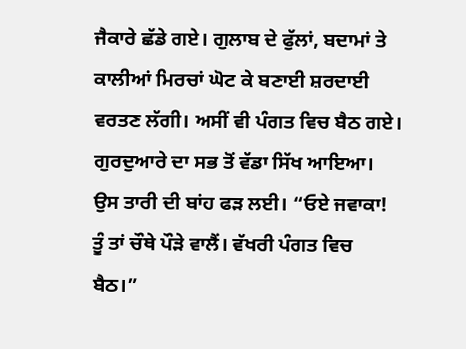ਜੈਕਾਰੇ ਛੱਡੇ ਗਏ। ਗੁਲਾਬ ਦੇ ਫੁੱਲਾਂ, ਬਦਾਮਾਂ ਤੇ ਕਾਲੀਆਂ ਮਿਰਚਾਂ ਘੋਟ ਕੇ ਬਣਾਈ ਸ਼ਰਦਾਈ ਵਰਤਣ ਲੱਗੀ। ਅਸੀਂ ਵੀ ਪੰਗਤ ਵਿਚ ਬੈਠ ਗਏ। ਗੁਰਦੁਆਰੇ ਦਾ ਸਭ ਤੋਂ ਵੱਡਾ ਸਿੱਖ ਆਇਆ। ਉਸ ਤਾਰੀ ਦੀ ਬਾਂਹ ਫੜ ਲਈ। “ਓਏ ਜਵਾਕਾ! ਤੂੰ ਤਾਂ ਚੌਥੇ ਪੌੜੇ ਵਾਲੈਂ। ਵੱਖਰੀ ਪੰਗਤ ਵਿਚ ਬੈਠ।”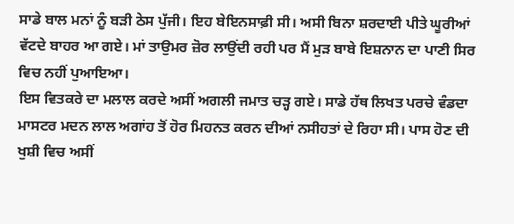ਸਾਡੇ ਬਾਲ ਮਨਾਂ ਨੂੰ ਬੜੀ ਠੇਸ ਪੁੱਜੀ। ਇਹ ਬੇਇਨਸਾਫ਼ੀ ਸੀ। ਅਸੀ ਬਿਨਾ ਸ਼ਰਦਾਈ ਪੀਤੇ ਘੂਰੀਆਂ ਵੱਟਦੇ ਬਾਹਰ ਆ ਗਏ। ਮਾਂ ਤਾਉਮਰ ਜ਼ੋਰ ਲਾਉਂਦੀ ਰਹੀ ਪਰ ਮੈਂ ਮੁੜ ਬਾਬੇ ਇਸ਼ਨਾਨ ਦਾ ਪਾਣੀ ਸਿਰ ਵਿਚ ਨਹੀਂ ਪੁਆਇਆ।
ਇਸ ਵਿਤਕਰੇ ਦਾ ਮਲਾਲ ਕਰਦੇ ਅਸੀਂ ਅਗਲੀ ਜਮਾਤ ਚੜ੍ਹ ਗਏ। ਸਾਡੇ ਹੱਥ ਲਿਖਤ ਪਰਚੇ ਵੰਡਦਾ ਮਾਸਟਰ ਮਦਨ ਲਾਲ ਅਗਾਂਹ ਤੋਂ ਹੋਰ ਮਿਹਨਤ ਕਰਨ ਦੀਆਂ ਨਸੀਹਤਾਂ ਦੇ ਰਿਹਾ ਸੀ। ਪਾਸ ਹੋਣ ਦੀ ਖੁਸ਼ੀ ਵਿਚ ਅਸੀਂ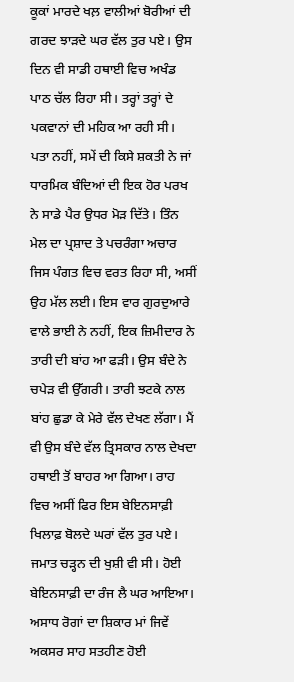ਕੂਕਾਂ ਮਾਰਦੇ ਖਲ਼ ਵਾਲੀਆਂ ਬੋਰੀਆਂ ਦੀ ਗਰਦ ਝਾੜਦੇ ਘਰ ਵੱਲ ਤੁਰ ਪਏ। ਉਸ ਦਿਨ ਵੀ ਸਾਡੀ ਹਥਾਈ ਵਿਚ ਅਖੰਡ ਪਾਠ ਚੱਲ ਰਿਹਾ ਸੀ। ਤਰ੍ਹਾਂ ਤਰ੍ਹਾਂ ਦੇ ਪਕਵਾਨਾਂ ਦੀ ਮਹਿਕ ਆ ਰਹੀ ਸੀ। ਪਤਾ ਨਹੀਂ, ਸਮੇਂ ਦੀ ਕਿਸੇ ਸ਼ਕਤੀ ਨੇ ਜਾਂ ਧਾਰਮਿਕ ਬੰਦਿਆਂ ਦੀ ਇਕ ਹੋਰ ਪਰਖ ਨੇ ਸਾਡੇ ਪੈਰ ਉਧਰ ਮੋੜ ਦਿੱਤੇ। ਤਿੰਨ ਮੇਲ ਦਾ ਪ੍ਰਸ਼ਾਦ ਤੇ ਪਚਰੰਗਾ ਅਚਾਰ ਜਿਸ ਪੰਗਤ ਵਿਚ ਵਰਤ ਰਿਹਾ ਸੀ, ਅਸੀਂ ਉਹ ਮੱਲ ਲਈ। ਇਸ ਵਾਰ ਗੁਰਦੁਆਰੇ ਵਾਲੇ ਭਾਈ ਨੇ ਨਹੀਂ, ਇਕ ਜ਼ਿਮੀਦਾਰ ਨੇ ਤਾਰੀ ਦੀ ਬਾਂਹ ਆ ਫੜੀ। ਉਸ ਬੰਦੇ ਨੇ ਚਪੇੜ ਵੀ ਉੱਗਰੀ। ਤਾਰੀ ਝਟਕੇ ਨਾਲ ਬਾਂਹ ਛੁਡਾ ਕੇ ਮੇਰੇ ਵੱਲ ਦੇਖਣ ਲੱਗਾ। ਮੈਂ ਵੀ ਉਸ ਬੰਦੇ ਵੱਲ ਤ੍ਰਿਸਕਾਰ ਨਾਲ ਦੇਖਦਾ ਹਥਾਈ ਤੋਂ ਬਾਹਰ ਆ ਗਿਆ। ਰਾਹ ਵਿਚ ਅਸੀਂ ਫਿਰ ਇਸ ਬੇਇਨਸਾਫ਼ੀ ਖਿਲਾਫ਼ ਬੋਲਦੇ ਘਰਾਂ ਵੱਲ ਤੁਰ ਪਏ।
ਜਮਾਤ ਚੜ੍ਹਨ ਦੀ ਖੁਸ਼ੀ ਵੀ ਸੀ। ਹੋਈ ਬੇਇਨਸਾਫ਼ੀ ਦਾ ਰੰਜ ਲੈ ਘਰ ਆਇਆ। ਅਸਾਧ ਰੋਗਾਂ ਦਾ ਸ਼ਿਕਾਰ ਮਾਂ ਜਿਵੇਂ ਅਕਸਰ ਸਾਹ ਸਤਹੀਣ ਹੋਈ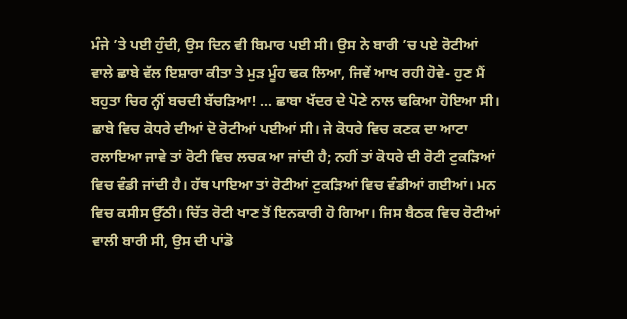ਮੰਜੇ ’ਤੇ ਪਈ ਹੁੰਦੀ, ਉਸ ਦਿਨ ਵੀ ਬਿਮਾਰ ਪਈ ਸੀ। ਉਸ ਨੇ ਬਾਰੀ ’ਚ ਪਏ ਰੋਟੀਆਂ ਵਾਲੇ ਛਾਬੇ ਵੱਲ ਇਸ਼ਾਰਾ ਕੀਤਾ ਤੇ ਮੁੜ ਮੂੰਹ ਢਕ ਲਿਆ, ਜਿਵੇਂ ਆਖ ਰਹੀ ਹੋਵੇ- ਹੁਣ ਮੈਂ ਬਹੁਤਾ ਚਿਰ ਨ੍ਹੀਂ ਬਚਦੀ ਬੱਚੜਿਆ! … ਛਾਬਾ ਖੱਦਰ ਦੇ ਪੋਣੇ ਨਾਲ ਢਕਿਆ ਹੋਇਆ ਸੀ। ਛਾਬੇ ਵਿਚ ਕੋਧਰੇ ਦੀਆਂ ਦੋ ਰੋਟੀਆਂ ਪਈਆਂ ਸੀ। ਜੇ ਕੋਧਰੇ ਵਿਚ ਕਣਕ ਦਾ ਆਟਾ ਰਲਾਇਆ ਜਾਵੇ ਤਾਂ ਰੋਟੀ ਵਿਚ ਲਚਕ ਆ ਜਾਂਦੀ ਹੈ; ਨਹੀਂ ਤਾਂ ਕੋਧਰੇ ਦੀ ਰੋਟੀ ਟੁਕੜਿਆਂ ਵਿਚ ਵੰਡੀ ਜਾਂਦੀ ਹੈ। ਹੱਥ ਪਾਇਆ ਤਾਂ ਰੋਟੀਆਂ ਟੁਕੜਿਆਂ ਵਿਚ ਵੰਡੀਆਂ ਗਈਆਂ। ਮਨ ਵਿਚ ਕਸੀਸ ਉੱਠੀ। ਚਿੱਤ ਰੋਟੀ ਖਾਣ ਤੋਂ ਇਨਕਾਰੀ ਹੋ ਗਿਆ। ਜਿਸ ਬੈਠਕ ਵਿਚ ਰੋਟੀਆਂ ਵਾਲੀ ਬਾਰੀ ਸੀ, ਉਸ ਦੀ ਪਾਂਡੋ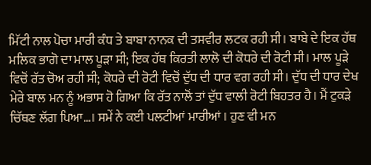ਮਿੱਟੀ ਨਾਲ ਪੋਚਾ ਮਾਰੀ ਕੰਧ ਤੇ ਬਾਬਾ ਨਾਨਕ ਦੀ ਤਸਵੀਰ ਲਟਕ ਰਹੀ ਸੀ। ਬਾਬੇ ਦੇ ਇਕ ਹੱਥ ਮਲਿਕ ਭਾਗੋ ਦਾ ਮਾਲ ਪੂੜਾ ਸੀ; ਇਕ ਹੱਥ ਕਿਰਤੀ ਲਾਲੋ ਦੀ ਕੋਧਰੇ ਦੀ ਰੋਟੀ ਸੀ। ਮਾਲ ਪੂੜੇ ਵਿਚੋਂ ਰੱਤ ਚੋਅ ਰਹੀ ਸੀ; ਕੋਧਰੇ ਦੀ ਰੋਟੀ ਵਿਚੋਂ ਦੁੱਧ ਦੀ ਧਾਰ ਵਗ ਰਹੀ ਸੀ। ਦੁੱਧ ਦੀ ਧਾਰ ਦੇਖ ਮੇਰੇ ਬਾਲ ਮਨ ਨੂੰ ਅਭਾਸ ਹੋ ਗਿਆ ਕਿ ਰੱਤ ਨਾਲੋਂ ਤਾਂ ਦੁੱਧ ਵਾਲੀ ਰੋਟੀ ਬਿਹਤਰ ਹੈ। ਮੈਂ ਟੁਕੜੇ ਚਿੱਥਣ ਲੱਗ ਪਿਆ…। ਸਮੇਂ ਨੇ ਕਈ ਪਲਟੀਆਂ ਮਾਰੀਆਂ। ਹੁਣ ਵੀ ਮਨ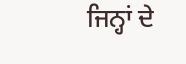ਜਿਨ੍ਹਾਂ ਦੇ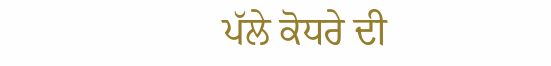ਪੱਲੇ ਕੋਧਰੇ ਦੀ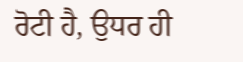ਰੋਟੀ ਹੈ, ਉਧਰ ਹੀ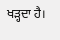ਖੜ੍ਹਦਾ ਹੈ।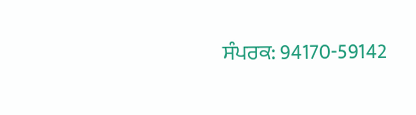ਸੰਪਰਕ: 94170-59142